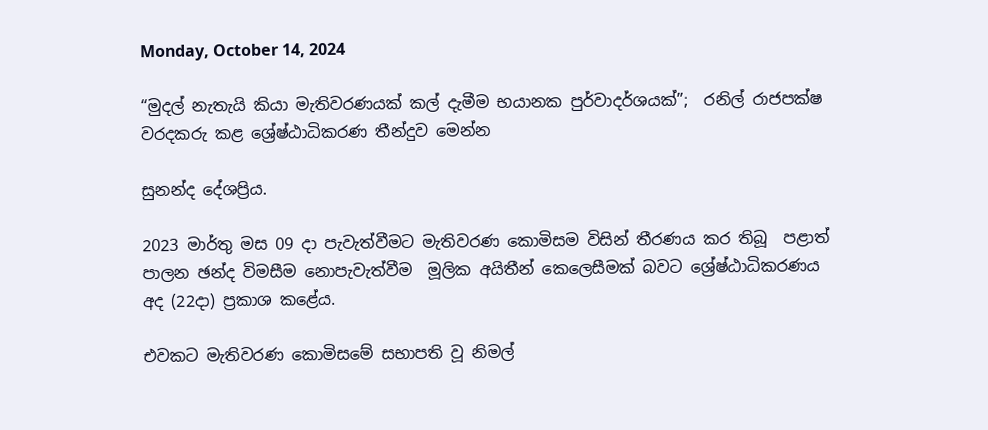Monday, October 14, 2024

“මුදල් නැතැයි කියා මැතිවරණයක් කල් දැමීම භයානක පුර්වාදර්ශයක්”;  රනිල් රාජපක්ෂ වරදකරු කළ ශ්‍රේෂ්ඨාධිකරණ තීන්දුව මෙන්න

සුනන්ද දේශප්‍රිය.

2023 මාර්තු මස 09 දා පැවැත්වීමට මැතිවරණ කොමිසම විසින් තීරණය කර තිබූ  පළාත් පාලන ඡන්ද විමසීම නොපැවැත්වීම  මූලික අයිතීන් කෙලෙසීමක් බවට ශ්‍රේෂ්ඨාධිකරණය  අද (22දා) ප්‍රකාශ කළේය.

එවකට මැතිවරණ කොමිසමේ සභාපති වූ නිමල්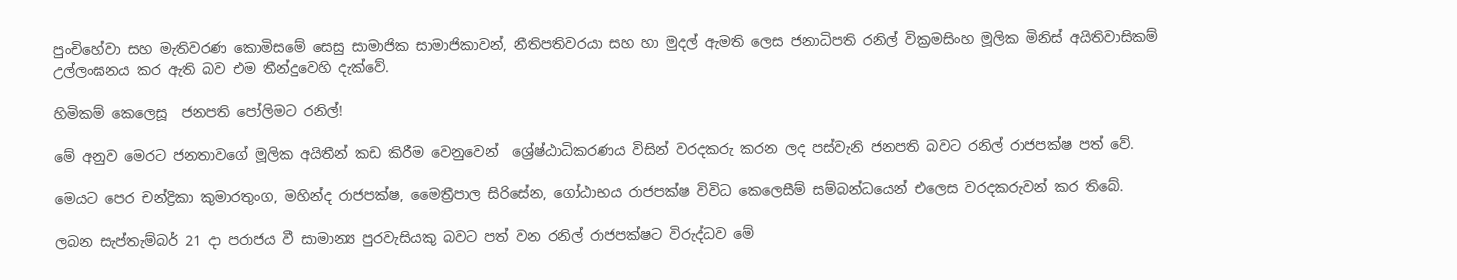පුංචිහේවා සහ මැතිවරණ කොමිසමේ සෙසු සාමාජික සාමාජිකාවන්, නීතිපතිවරයා සහ හා මුදල් ඇමති ලෙස ජනාධිපති රනිල් වික්‍රමසිංහ මූලික මිනිස් අයිතිවාසිකම් උල්ලංඝනය කර ඇති බව එම තීන්දුවෙහි දැක්වේ.

හිමිකම් කෙලෙසූ  ජනපති පෝලිමට රනිල්!

මේ අනුව මෙරට ජනතාවගේ මූලික අයිතීන් කඩ කිරීම වෙනුවෙන්  ශ්‍රේෂ්ඨාධිකරණය විසින් වරදකරු කරන ලද පස්වැනි ජනපති බවට රනිල් රාජපක්ෂ පත් වේ.

මෙයට පෙර චන්ද්‍රිකා කුමාරතුංග, මහින්ද රාජපක්ෂ, මෛත්‍රීපාල සිරිසේන, ගෝඨාභය රාජපක්ෂ විවිධ කෙලෙසීම් සම්බන්ධයෙන් එලෙස වරදකරුවන් කර තිබේ.

ලබන සැප්තැම්බර් 21 දා පරාජය වී සාමාන්‍ය පුරවැසියකු බවට පත් වන රනිල් රාජපක්ෂට විරුද්ධව මේ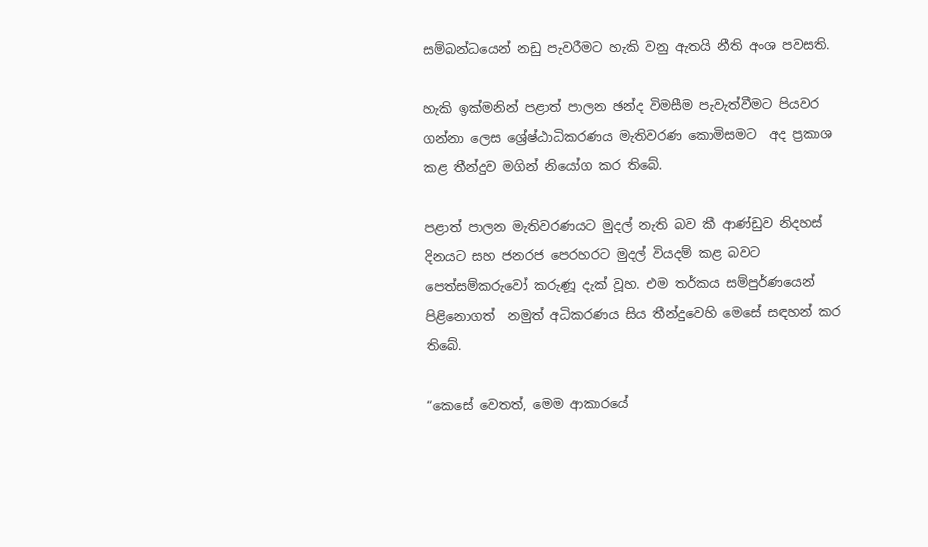සම්බන්ධයෙන් නඩු පැවරීමට හැකි වනු ඇතයි නීති අංශ පවසති.

හැකි ඉක්මනින් පළාත් පාලන ඡන්ද විමසීම පැවැත්වීමට පියවර ගන්නා ලෙස ශ්‍රේෂ්ඨාධිකරණය මැතිවරණ කොමිසමට  අද ප්‍රකාශ කළ තීන්දුව මගින් නියෝග කර තිබේ.

පළාත් පාලන මැතිවරණයට මුදල් නැති බව කී ආණ්ඩුව නිදහස් දිනයට සහ ජනරජ පෙරහරට මුදල් වියදම් කළ බවට පෙත්සම්කරුවෝ කරුණූ දැක් වූහ. එම තර්කය සම්පුර්ණයෙන් පිළිනොගත්  නමුත් අධිකරණය සිය තීන්දුවෙහි මෙසේ සඳහන් කර තිබේ.

“කෙසේ වෙතත්, මෙම ආකාරයේ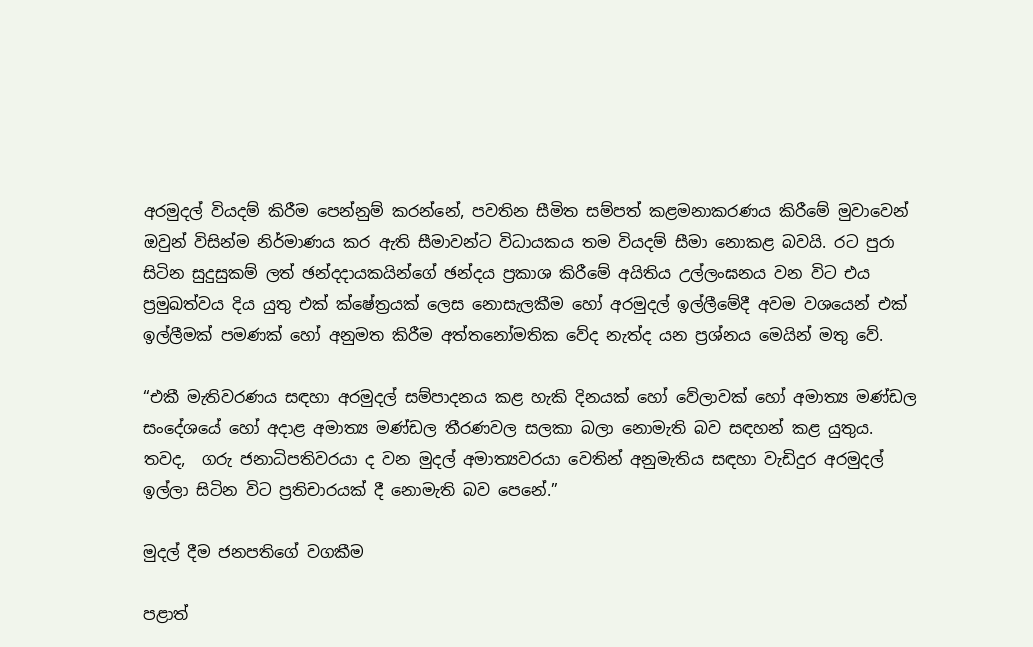අරමුදල් වියදම් කිරීම පෙන්නුම් කරන්නේ, පවතින සීමිත සම්පත් කළමනාකරණය කිරීමේ මුවාවෙන් ඔවුන් විසින්ම නිර්මාණය කර ඇති සීමාවන්ට විධායකය තම වියදම් සීමා නොකළ බවයි. රට පුරා සිටින සුදුසුකම් ලත් ඡන්දදායකයින්ගේ ඡන්දය ප්‍රකාශ කිරීමේ අයිතිය උල්ලංඝනය වන විට එය ප්‍රමුඛත්වය දිය යුතු එක් ක්ෂේත්‍රයක් ලෙස නොසැලකීම හෝ අරමුදල් ඉල්ලීමේදී අවම වශයෙන් එක් ඉල්ලීමක් පමණක් හෝ අනුමත කිරීම අත්තනෝමතික වේද නැත්ද යන ප්‍රශ්නය මෙයින් මතු වේ.

“එකී මැතිවරණය සඳහා අරමුදල් සම්පාදනය කළ හැකි දිනයක් හෝ වේලාවක් හෝ අමාත්‍ය මණ්ඩල සංදේශයේ හෝ අදාළ අමාත්‍ය මණ්ඩල තීරණවල සලකා බලා නොමැති බව සඳහන් කළ යුතුය. තවද,  ගරු ජනාධිපතිවරයා ද වන මුදල් අමාත්‍යවරයා වෙතින් අනුමැතිය සඳහා වැඩිදුර අරමුදල් ඉල්ලා සිටින විට ප්‍රතිචාරයක් දී නොමැති බව පෙනේ.”

මුදල් දීම ජනපතිගේ වගකීම

පළාත්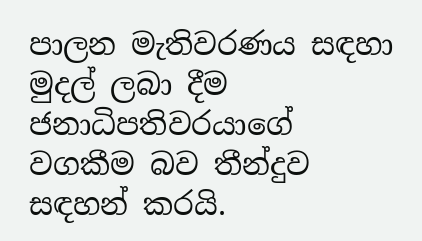පාලන මැතිවරණය සඳහා මුදල් ලබා දීම ජනාධිපතිවරයාගේ වගකීම බව තීන්දුව සඳහන් කරයි.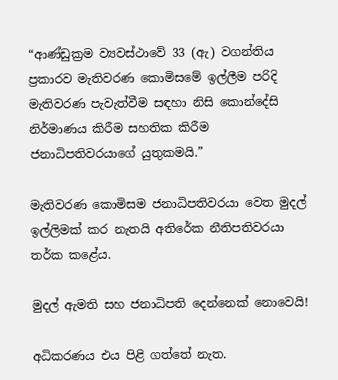“ආණ්ඩුක්‍රම ව්‍යවස්ථාවේ 33 (ඇ) වගන්තිය ප්‍රකාරව මැතිවරණ කොමිසමේ ඉල්ලීම පරිදි මැතිවරණ පැවැත්වීම සඳහා නිසි කොන්දේසි නිර්මාණය කිරීම සහතික කිරීම ජනාධිපතිවරයාගේ යුතුකමයි.”

මැතිවරණ කොමිසම ජනාධිපතිවරයා වෙත මුදල් ඉල්ලිමක් කර නැතයි අතිරේක නීතිපතිවරයා තර්ක කළේය.

මුදල් ඇමති සහ ජනාධිපති දෙන්නෙක් නොවෙයි!

අධිකරණය එය පිළි ගත්තේ නැත.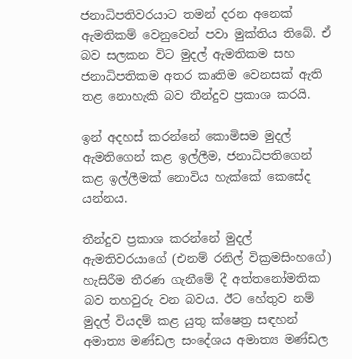ජනාධිපතිවරයාට තමන් දරන අනෙක් ඇමතිකම් වෙනුවෙන් පවා මුක්තිය තිබේ. ඒ බව සලකන විට මුදල් ඇමතිකම සහ ජනාධිපතිකම අතර කෘතිම වෙනසක් ඇති තළ නොහැකි බව තීන්දුව ප්‍රකාශ කරයි.

ඉන් අදහස් කරන්නේ කොමිසම මුදල් ඇමතිගෙන් කළ ඉල්ලීම, ජනාධිපතිගෙන් කළ ඉල්ලීමක් නොවිය හැක්කේ කෙසේද යන්නය.

තීන්දුව ප්‍රකාශ කරන්නේ මුදල් ඇමතිවරයාගේ (එනම් රනිල් වික්‍රමසිංහගේ) හැසිරීම තීරණ ගැනීමේ දී අත්තනෝමතික බව තහවුරු වන බවය. ඊට හේතුව නම් මුදල් වියදම් කළ යුතු ක්ෂෙත්‍ර සඳහන් අමාත්‍ය මණ්ඩල සංදේශය අමාත්‍ය මණ්ඩල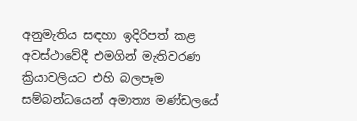අනුමැතිය සඳහා ඉදිරිපත් කළ අවස්ථාවේදී එමගින් මැතිවරණ ක්‍රියාවලියට එහි බලපෑම සම්බන්ධයෙන් අමාත්‍ය මණ්ඩලයේ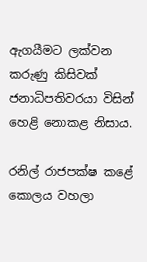ඇගයීමට ලක්වන කරුණු කිසිවක් ජනාධිපතිවරයා විසින් හෙළි නොකළ නිසාය.

රනිල් රාජපක්ෂ කළේ කොලය වහලා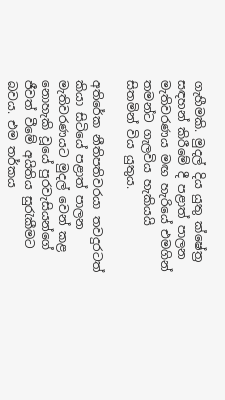ගැහීමකි. මුදල් දිය යුතු ක්ෂේත්‍ර සඳහන් කිරීමේ දී පළාත් පාලන මැතිවරණය මඟ හැරියේ එමගින් තමන්ට ගැලවිය හැකියයි සිතමින් විය යුතුය.

අතිරේක නීතිපතිවරයා තවදුරටත් කියා සිටියේ පළාත් පාලන මැතිවරණයට මුදල් වෙන් කළ නොහැකි වූයේ පුරවැසියන්ගේ ජීවත් වීමේ අයිතිය සුරැකීමට බවය. එම තර්කය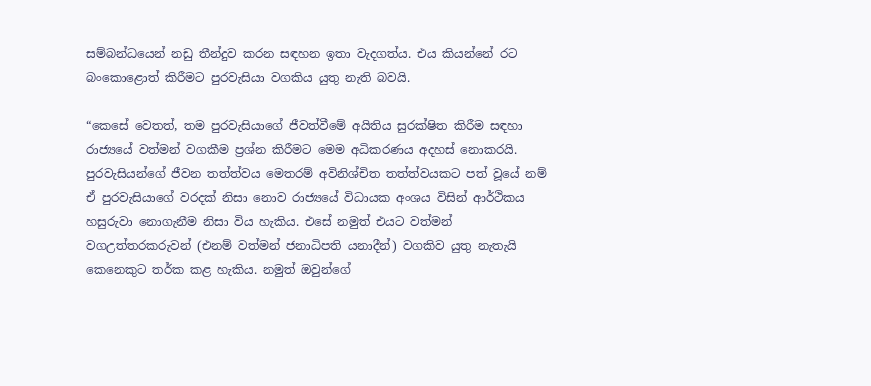සම්බන්ධයෙන් නඩු තීන්දුව කරන සඳහන ඉතා වැදගත්ය. එය කියන්නේ රට බංකොළොත් කිරීමට පුරවැසියා වගකිය යුතු නැති බවයි.

“කෙසේ වෙතත්, තම පුරවැසියාගේ ජීවත්වීමේ අයිතිය සුරක්ෂිත කිරීම සඳහා රාජ්‍යයේ වත්මන් වගකීම ප්‍රශ්න කිරීමට මෙම අධිකරණය අදහස් නොකරයි. පුරවැසියන්ගේ ජීවන තත්ත්වය මෙතරම් අවිනිශ්චිත තත්ත්වයකට පත් වූයේ නම් ඒ පුරවැසියාගේ වරදක් නිසා නොව රාජ්‍යයේ විධායක අංශය විසින් ආර්ථිකය හසුරුවා නොගැනීම නිසා විය හැකිය. එසේ නමුත් එයට වත්මන් වගඋත්තරකරුවන් (එනම් වත්මන් ජනාධිපති යනාදීන්) වගකිව යුතු නැතැයි කෙනෙකුට තර්ක කළ හැකිය. නමුත් ඔවුන්ගේ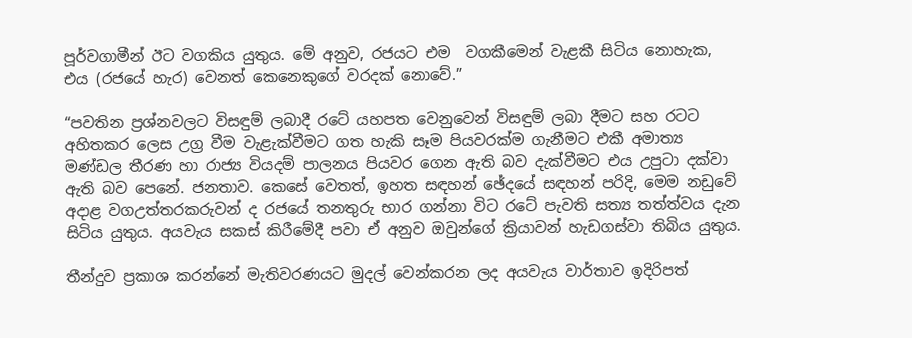පූර්වගාමීන් ඊට වගකිය යුතුය. මේ අනුව, රජයට එම  වගකීමෙන් වැළකී සිටිය නොහැක, එය (රජයේ හැර) වෙනත් කෙනෙකුගේ වරදක් නොවේ.”

“පවතින ප්‍රශ්නවලට විසඳුම් ලබාදී රටේ යහපත වෙනුවෙන් විසඳුම් ලබා දීමට සහ රටට අහිතකර ලෙස උග්‍ර වීම වැළැක්වීමට ගත හැකි සෑම පියවරක්ම ගැනීමට එකී අමාත්‍ය මණ්ඩල තීරණ හා රාජ්‍ය වියදම් පාලනය පියවර ගෙන ඇති බව දැක්වීමට එය උපුටා දක්වා ඇති බව පෙනේ. ජනතාව. කෙසේ වෙතත්, ඉහත සඳහන් ඡේදයේ සඳහන් පරිදි, මෙම නඩුවේ අදාළ වගඋත්තරකරුවන් ද රජයේ තනතුරු භාර ගන්නා විට රටේ පැවති සත්‍ය තත්ත්වය දැන සිටිය යුතුය. අයවැය සකස් කිරීමේදී පවා ඒ අනුව ඔවුන්ගේ ක්‍රියාවන් හැඩගස්වා තිබිය යුතුය.

තීන්දුව ප්‍රකාශ කරන්නේ මැතිවරණයට මුදල් වෙන්කරන ලද අයවැය වාර්තාව ඉදිරිපත්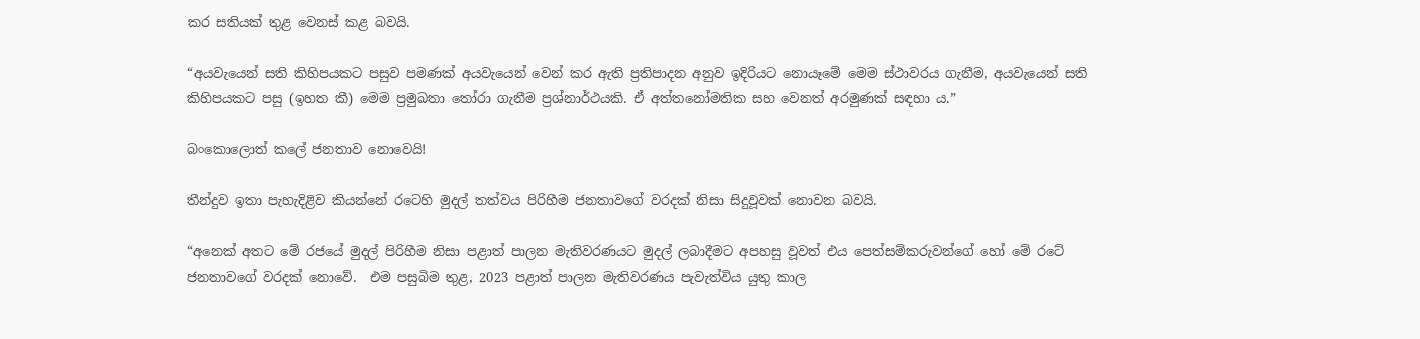කර සතියක් තුළ වෙනස් කළ බවයි.

“අයවැයෙන් සති කිහිපයකට පසුව පමණක් අයවැයෙන් වෙන් කර ඇති ප්‍රතිපාදන අනුව ඉදිරියට නොයෑමේ මෙම ස්ථාවරය ගැනීම, අයවැයෙන් සති කිහිපයකට පසු (ඉහත කී) මෙම ප්‍රමුඛතා තෝරා ගැනීම ප්‍රශ්නාර්ථයකි. ඒ අත්තනෝමතික සහ වෙනත් අරමුණක් සඳහා ය.”

බංකොලොත් කලේ ජනතාව නොවෙයි!

තීන්දුව ඉතා පැහැදිළිව කියන්නේ රටෙහි මුදල් තත්වය පිරිහීම ජනතාවගේ වරදක් නිසා සිදුවූවක් නොවන බවයි.

“අනෙක් අතට මේ රජයේ මුදල් පිරිහීම නිසා පළාත් පාලන මැතිවරණයට මුදල් ලබාදීමට අපහසු වූවත් එය පෙත්සම්කරුවන්ගේ හෝ මේ රටේ ජනතාවගේ වරදක් නොවේ.  එම පසුබිම තුළ, 2023 පළාත් පාලන මැතිවරණය පැවැත්විය යුතු කාල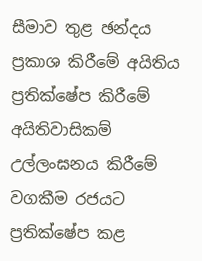සීමාව තුළ ඡන්දය ප්‍රකාශ කිරීමේ අයිතිය ප්‍රතික්ෂේප කිරීමේ අයිතිවාසිකම් උල්ලංඝනය කිරීමේ වගකීම රජයට ප්‍රතික්ෂේප කළ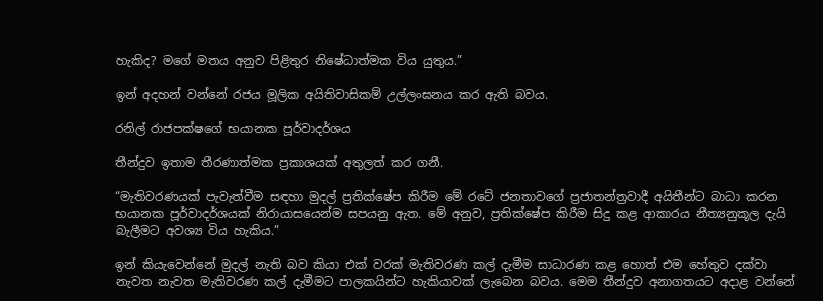හැකිද? මගේ මතය අනුව පිළිතුර නිෂේධාත්මක විය යුතුය.”

ඉන් අදහන් වන්නේ රජය මූලික අයිතිවාසිකම් උල්ලංඝනය කර ඇති බවය.

රනිල් රාජපක්ෂගේ භයානක පූර්වාදර්ශය

තීන්දුව ඉතාම තීරණාත්මක ප්‍රකාශයක් අතුලත් කර ගනී.

“මැතිවරණයක් පැවැත්වීම සඳහා මුදල් ප්‍රතික්ෂේප කිරීම මේ රටේ ජනතාවගේ ප්‍රජාතන්ත්‍රවාදී අයිතීන්ට බාධා කරන භයානක පූර්වාදර්ශයක් නිරායාසයෙන්ම සපයනු ඇත. මේ අනුව, ප්‍රතික්ෂේප කිරීම සිදු කළ ආකාරය නීත්‍යනුකූල දැයි බැලීමට අවශ්‍ය විය හැකිය.”

ඉන් කියැවෙන්නේ මුදල් නැති බව කියා එක් වරක් මැතිවරණ කල් දැමීම සාධාරණ කළ හොත් එම හේතුව දක්වා නැවත නැවත මැතිවරණ කල් දැමීමට පාලකයින්ට හැකියාවක් ලැබෙන බවය. මෙම තීන්දුව අනාගතයට අදාළ වන්නේ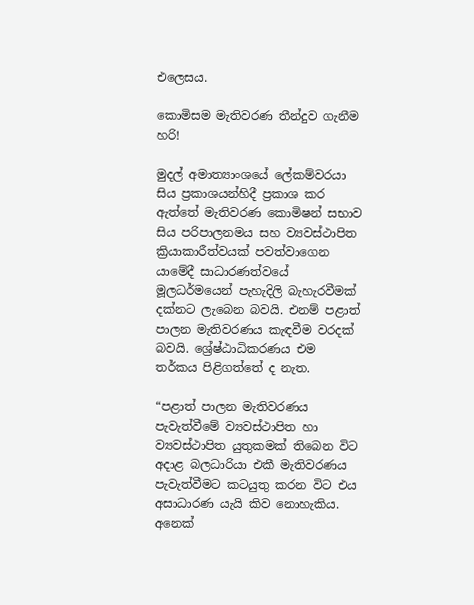එලෙසය.

කොමිසම මැතිවරණ තීන්දුව ගැනීම හරි!

මුදල් අමාත්‍යාංශයේ ලේකම්වරයා සිය ප්‍රකාශයන්හිදී ප්‍රකාශ කර ඇත්තේ මැතිවරණ කොමිෂන් සභාව සිය පරිපාලනමය සහ ව්‍යවස්ථාපිත ක්‍රියාකාරීත්වයක් පවත්වාගෙන යාමේදී සාධාරණත්වයේ මූලධර්මයෙන් පැහැදිලි බැහැරවීමක් දක්නට ලැබෙන බවයි. එනම් පළාත් පාලන මැතිවරණය කැඳවීම වරදක් බවයි. ශ්‍රේෂ්ඨාධිකරණය එම තර්කය පිළිගත්තේ ද නැත.

“පළාත් පාලන මැතිවරණය පැවැත්වීමේ ව්‍යවස්ථාපිත හා ව්‍යවස්ථාපිත යුතුකමක් තිබෙන විට අදාළ බලධාරියා එකී මැතිවරණය පැවැත්වීමට කටයුතු කරන විට එය අසාධාරණ යැයි කිව නොහැකිය. අනෙක්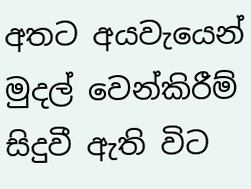අතට අයවැයෙන් මුදල් වෙන්කිරීම් සිදුවී ඇති විට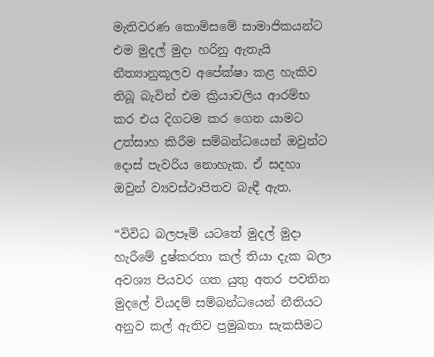මැතිවරණ කොමිසමේ සාමාජිකයන්ට එම මුදල් මුදා හරිනු ඇතැයි නීත්‍යානුකූලව අපේක්ෂා කළ හැකිව තිබූ බැවින් එම ක්‍රියාවලිය ආරම්භ කර එය දිගටම කර ගෙන යාමට උත්සාහ කිරීම සම්බන්ධයෙන් ඔවුන්ට දොස් පැවරිය නොහැක. ඒ සදහා ඔවුන් ව්‍යවස්ථාපිතව බැඳී ඇත.

“විවිධ බලපෑම් යටතේ මුදල් මුදා හැරීමේ දුෂ්කරතා කල් තියා දැක බලා අවශ්‍ය පියවර ගත යුතු අතර පවතින මුදලේ වියදම් සම්බන්ධයෙන් නීතියට අනුව කල් ඇතිව ප්‍රමුඛතා සැකසීමට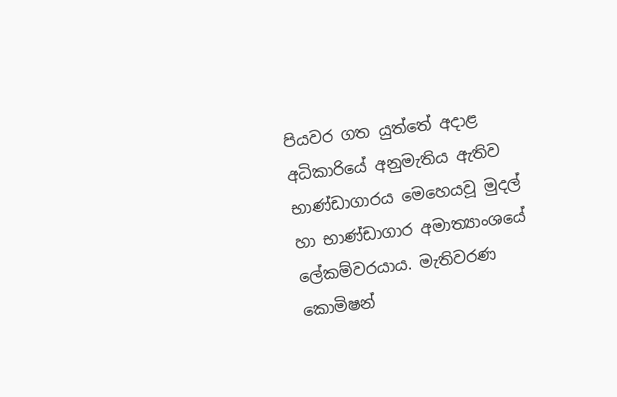පියවර ගත යුත්තේ අදාළ අධිකාරියේ අනුමැතිය ඇතිව භාණ්ඩාගාරය මෙහෙයවූ මුදල් හා භාණ්ඩාගාර අමාත්‍යාංශයේ ලේකම්වරයාය. මැතිවරණ කොමිෂන්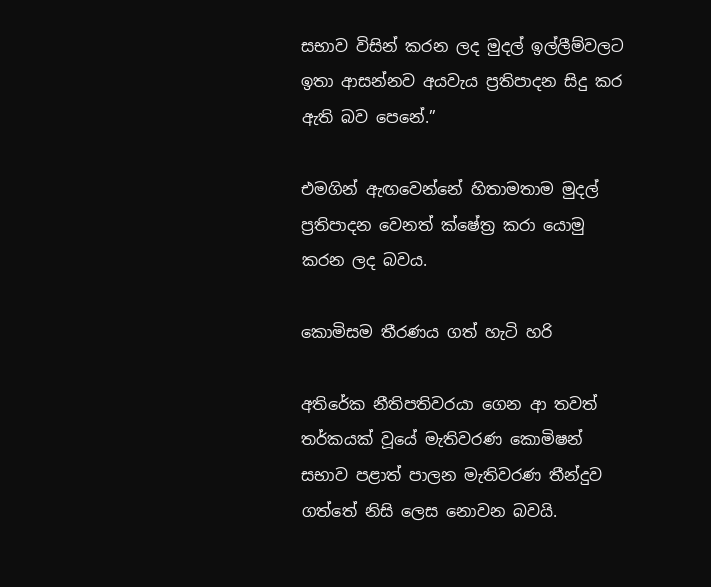සභාව විසින් කරන ලද මුදල් ඉල්ලීම්වලට ඉතා ආසන්නව අයවැය ප්‍රතිපාදන සිදු කර ඇති බව පෙනේ.”

එමගින් ඇඟවෙන්නේ හිතාමතාම මුදල් ප්‍රතිපාදන වෙනත් ක්ෂේත්‍ර කරා යොමු කරන ලද බවය.

කොමිසම තීරණය ගත් හැටි හරි

අතිරේක නීතිපතිවරයා ගෙන ආ තවත් තර්කයක් වූයේ මැතිවරණ කොමිෂන් සභාව පළාත් පාලන මැතිවරණ තීන්දුව ගත්තේ නිසි ලෙස නොවන බවයි.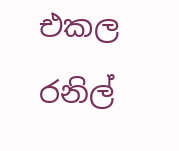එකල රනිල්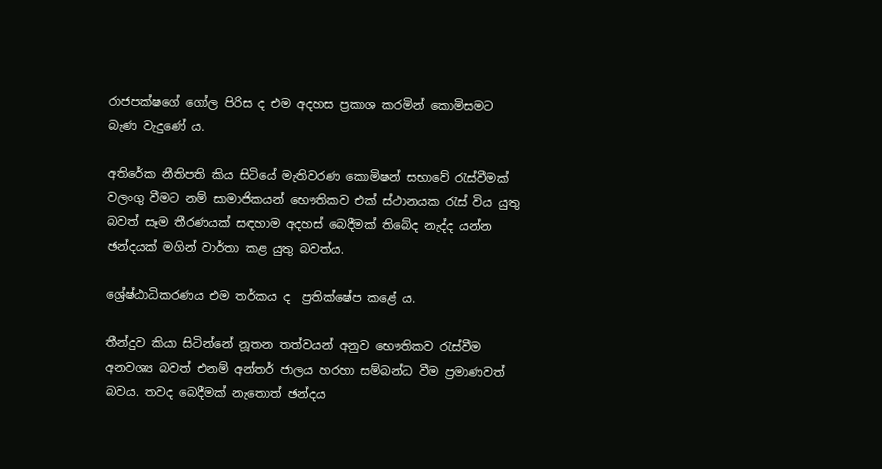රාජපක්ෂගේ ගෝල පිරිස ද එම අදහස ප්‍රකාශ කරමින් කොමිසමට බැණ වැදුණේ ය.

අතිරේක නීතිපති කිය සිටියේ මැතිවරණ කොමිෂන් සභාවේ රැස්වීමක් වලංගු වීමට නම් සාමාජිකයන් භෞතිකව එක් ස්ථානයක රැස් විය යුතු බවත් සෑම තීරණයක් සඳහාම අදහස් බෙදීමක් තිබේද නැද්ද යන්න ඡන්දයක් මගින් වාර්තා කළ යුතු බවත්ය.

ශ්‍රේෂ්ඨාධිකරණය එම තර්කය ද  ප්‍රතික්ෂේප කළේ ය.

තීන්දුව කියා සිටින්නේ නූතන තත්වයන් අනුව භෞතිකව රැස්වීම අනවශ්‍ය බවත් එනම් අන්තර් ජාලය හරහා සම්බන්ධ වීම ප්‍රමාණවත් බවය. තවද බෙදීමක් නැතොත් ඡන්දය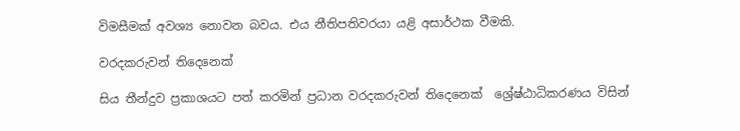විමසීමක් අවශ්‍ය නොවන බවය. එය නීතිපතිවරයා යළි අසාර්ථක වීමකි.

වරදකරුවන් තිදෙනෙක්

සිය තීන්දුව ප්‍රකාශයට පත් කරමින් ප්‍රධාන වරදකරුවන් තිදෙනෙක්  ශ්‍රේෂ්ඨාධිකරණය විසින්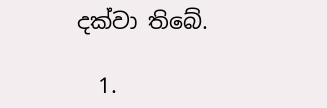දක්වා තිබේ.

  1.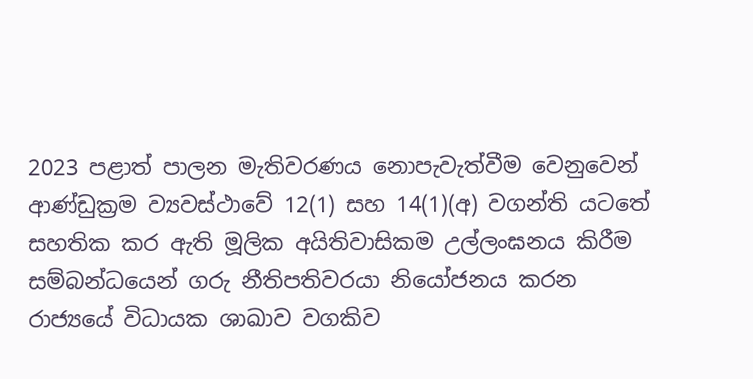2023 පළාත් පාලන මැතිවරණය නොපැවැත්වීම වෙනුවෙන් ආණ්ඩුක්‍රම ව්‍යවස්ථාවේ 12(1) සහ 14(1)(අ) වගන්ති යටතේ සහතික කර ඇති මූලික අයිතිවාසිකම උල්ලංඝනය කිරීම සම්බන්ධයෙන් ගරු නීතිපතිවරයා නියෝජනය කරන රාජ්‍යයේ විධායක ශාඛාව වගකිව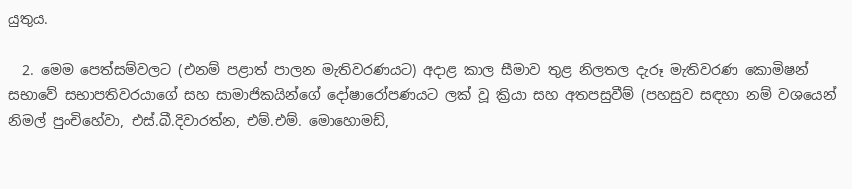යුතුය.

  2. මෙම පෙත්සම්වලට (එනම් පළාත් පාලන මැතිවරණයට) අදාළ කාල සීමාව තුළ නිලතල දැරූ මැතිවරණ කොමිෂන් සභාවේ සභාපතිවරයාගේ සහ සාමාජිකයින්ගේ දෝෂාරෝපණයට ලක් වූ ක්‍රියා සහ අතපසුවීම් (පහසුව සඳහා නම් වශයෙන් නිමල් පුංචිහේවා, එස්.බී.දිවාරත්න, එම්.එම්. මොහොමඩ්,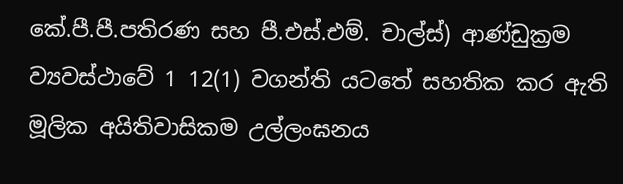කේ.පී.පී.පතිරණ සහ පී.එස්.එම්. චාල්ස්) ආණ්ඩුක්‍රම ව්‍යවස්ථාවේ 1 12(1) වගන්ති යටතේ සහතික කර ඇති මූලික අයිතිවාසිකම උල්ලංඝනය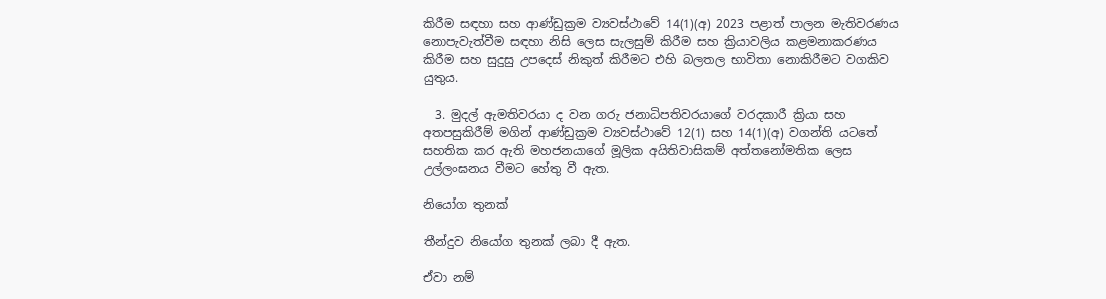කිරීම සඳහා සහ ආණ්ඩුක්‍රම ව්‍යවස්ථාවේ 14(1)(අ) 2023 පළාත් පාලන මැතිවරණය නොපැවැත්වීම සඳහා නිසි ලෙස සැලසුම් කිරීම සහ ක්‍රියාවලිය කළමනාකරණය කිරීම සහ සුදුසු උපදෙස් නිකුත් කිරීමට එහි බලතල භාවිතා නොකිරීමට වගකිව යුතුය.

  3. මුදල් ඇමතිවරයා ද වන ගරු ජනාධිපතිවරයාගේ වරදකාරී ක්‍රියා සහ අතපසුකිරීම් මගින් ආණ්ඩුක්‍රම ව්‍යවස්ථාවේ 12(1) සහ 14(1)(අ) වගන්ති යටතේ සහතික කර ඇති මහජනයාගේ මූලික අයිතිවාසිකම් අත්තනෝමතික ලෙස උල්ලංඝනය වීමට හේතු වී ඇත.

නියෝග තුනක්

තීන්දුව නියෝග තුනක් ලබා දී ඇත.

ඒවා නම්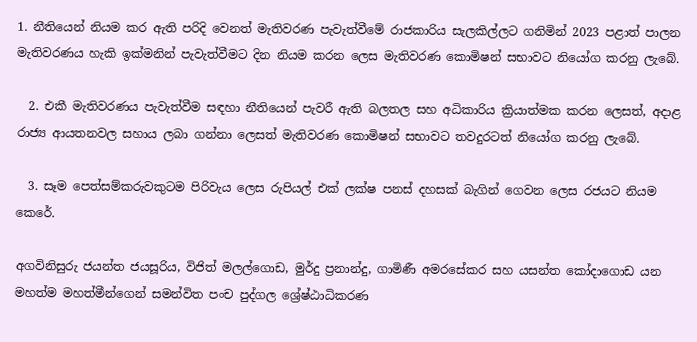1. නීතියෙන් නියම කර ඇති පරිදි වෙනත් මැතිවරණ පැවැත්වීමේ රාජකාරිය සැලකිල්ලට ගනිමින් 2023 පළාත් පාලන මැතිවරණය හැකි ඉක්මනින් පැවැත්වීමට දින නියම කරන ලෙස මැතිවරණ කොමිෂන් සභාවට නියෝග කරනු ලැබේ.

  2. එකී මැතිවරණය පැවැත්වීම සඳහා නීතියෙන් පැවරී ඇති බලතල සහ අධිකාරිය ක්‍රියාත්මක කරන ලෙසත්, අදාළ රාජ්‍ය ආයතනවල සහාය ලබා ගන්නා ලෙසත් මැතිවරණ කොමිෂන් සභාවට තවදුරටත් නියෝග කරනු ලැබේ.

  3. සෑම පෙත්සම්කරුවකුටම පිරිවැය ලෙස රුපියල් එක් ලක්ෂ පනස් දහසක් බැගින් ගෙවන ලෙස රජයට නියම කෙරේ.

අගවිනිසුරු ජයන්ත ජයසූරිය, විජිත් මලල්ගොඩ, මුර්දු ප්‍රනාන්දු, ගාමිණී අමරසේකර සහ යසන්ත කෝදාගොඩ යන මහත්ම මහත්මීන්ගෙන් සමන්විත පංච පුද්ගල ශ්‍රේෂ්ඨාධිකරණ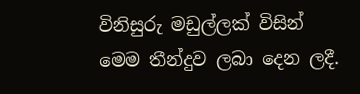විනිසුරු මඩුල්ලක් විසින් මෙම තීන්දුව ලබා දෙන ලදී.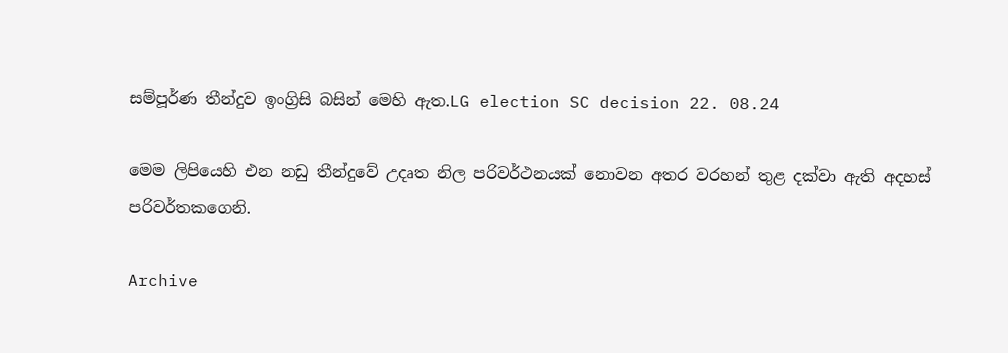සම්පූර්ණ තීන්දුව ඉංග්‍රිසි බසින් මෙහි ඇත.LG election SC decision 22. 08.24

මෙම ලිපියෙහි එන නඩු තීන්දුවේ උදෘත නිල පරිවර්ථනයක් නොවන අතර වරහන් තුළ දක්වා ඇති අදහස් පරිවර්තකගෙනි.

Archive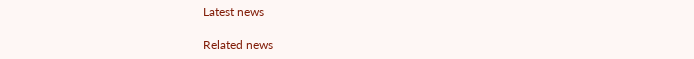Latest news

Related news